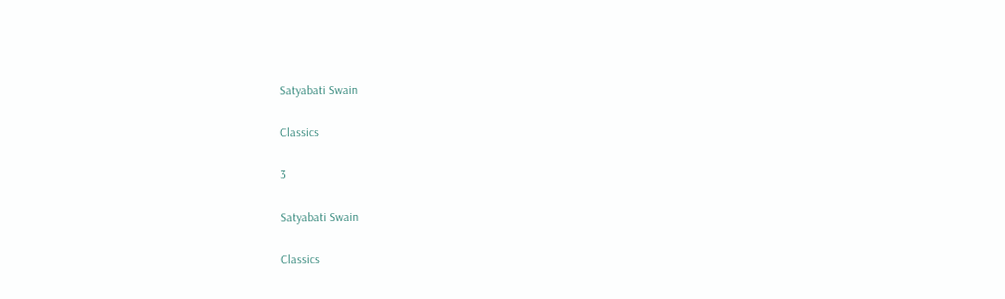Satyabati Swain

Classics

3

Satyabati Swain

Classics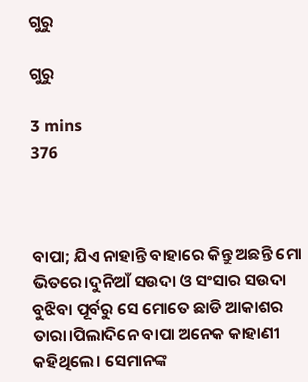ଗୁରୁ

ଗୁରୁ

3 mins
376



ବାପା; ଯିଏ ନାହାନ୍ତି ବାହାରେ କିନ୍ତୁ ଅଛନ୍ତି ମୋ ଭିତରେ।ଦୁନିଆଁ ସଉଦା ଓ ସଂସାର ସଉଦା ବୁଝିବା ପୂର୍ବରୁ ସେ ମୋତେ ଛାଡି ଆକାଶର ତାରା।ପିଲାଦିନେ ବାପା ଅନେକ କାହାଣୀ କହିଥିଲେ। ସେମାନଙ୍କ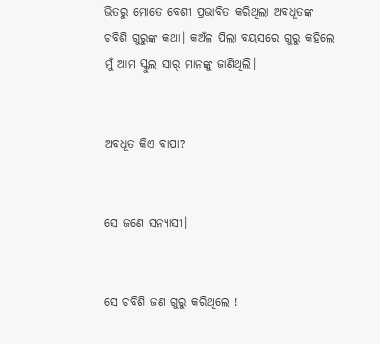ଭିତରୁ ମୋତେ ବେଶୀ ପ୍ରଭାବିତ କରିଥିଲା ଅବଧୂତଙ୍କ ଚବିଶି ଗୁରୁଙ୍କ କଥା। କଅଁଳ ପିଲା ବୟସରେ ଗୁରୁ କହିଲେ ମୁଁ ଆମ ସ୍କୁଲ ସାର୍ ମାନଙ୍କୁ ଜାଣିଥିଲି।


ଅବଧୂତ କିଏ ବାପା?


ସେ ଜଣେ ସନ୍ୟାସୀ।


ସେ ଚବିଶି ଜଣ ଗୁରୁ କରିଥିଲେ !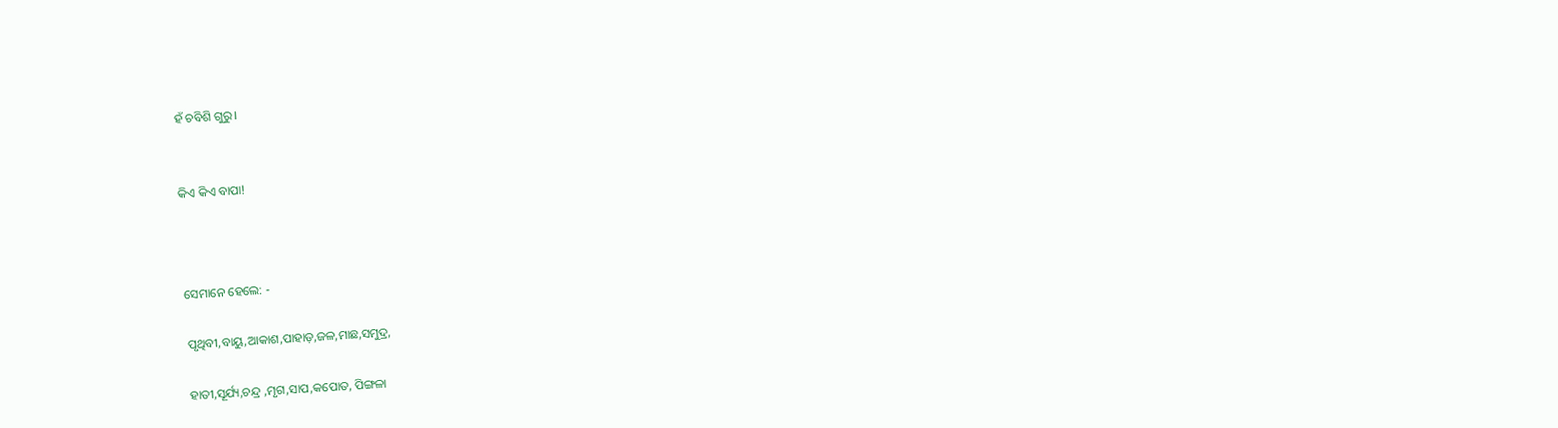ହଁ ଚବିଶି ଗୁରୁ।


କିଏ କିଏ ବାପା!



ସେମାନେ ହେଲେ: -

ପୃଥିବୀ,ବାୟୁ,ଆକାଶ,ପାହାଡ଼,ଜଳ,ମାଛ,ସମୁଦ୍ର,

ହାତୀ,ସୂର୍ଯ୍ୟ,ଚନ୍ଦ୍ର ,ମୃଗ,ସାପ,କପୋତ, ପିଙ୍ଗଳା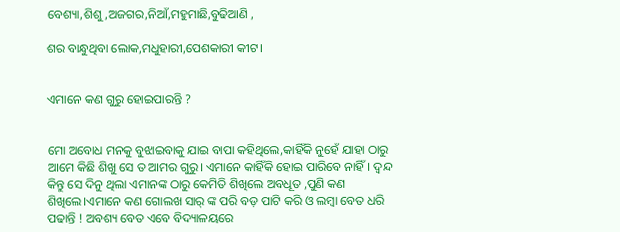ବେଶ୍ୟା,ଶିଶୁ,ଅଜଗର,ନିଆଁ,ମହୁମାଛି,ବୁଢିଆଣି ,

ଶର ବାନ୍ଧୁଥିବା ଲୋକ,ମଧୁହାରୀ,ପେଶକାରୀ କୀଟ।


ଏମାନେ କଣ ଗୁରୁ ହୋଇପାରନ୍ତି ?


ମୋ ଅବୋଧ ମନକୁ ବୁଝାଇବାକୁ ଯାଇ ବାପା କହିଥିଲେ,କାହିଁକି ନୁହେଁ ଯାହା ଠାରୁ ଆମେ କିଛି ଶିଖୁ ସେ ତ ଆମର ଗୁରୁ। ଏମାନେ କାହିଁକି ହୋଇ ପାରିବେ ନାହିଁ। ଦ୍ୱନ୍ଦ କିନ୍ତୁ ସେ ଦିନୁ ଥିଲା ଏମାନଙ୍କ ଠାରୁ କେମିତି ଶିଖିଲେ ଅବଧୂତ ,ପୁଣି କଣ ଶିଖିଲେ।ଏମାନେ କଣ ଗୋଲଖ ସାର୍ ଙ୍କ ପରି ବଡ଼ ପାଟି କରି ଓ ଲମ୍ବା ବେତ ଧରି ପଢାନ୍ତି ! ଅବଶ୍ୟ ବେତ ଏବେ ବିଦ୍ୟାଳୟରେ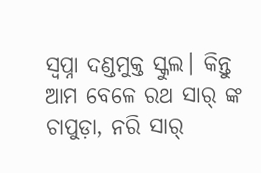ସ୍ଵପ୍ନା ଦଣ୍ଡମୁକ୍ତ ସ୍କୁଲ। କିନ୍ତୁ ଆମ ବେଳେ ରଥ ସାର୍ ଙ୍କ ଚାପୁଡ଼ା, ନରି ସାର୍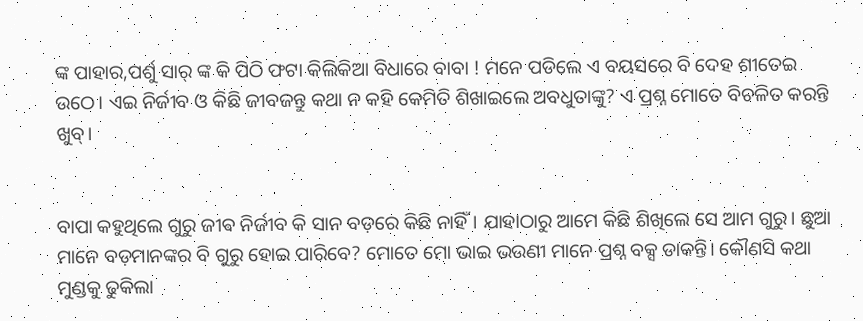ଙ୍କ ପାହାର,ପର୍ଶୁ ସାର୍ ଙ୍କ କି ପିଠି ଫଟା କିଲିକିଆ ବିଧାରେ ବାବା ! ମନେ ପଡିଲେ ଏ ବୟସରେ ବି ଦେହ ଶୀତେଇ ଉଠେ। ଏଇ ନିର୍ଜୀବ ଓ କିଛି ଜୀବଜନ୍ତୁ କଥା ନ କହି କେମିତି ଶିଖାଇଲେ ଅବଧୁତାଙ୍କୁ? ଏ ପ୍ରଶ୍ନ ମୋତେ ବିଚଳିତ କରନ୍ତି ଖୁବ୍।


ବାପା କହୁଥିଲେ ଗୁରୁ ଜୀଵ ନିର୍ଜୀବ କି ସାନ ବଡ଼ରେ କିଛି ନାହିଁ। ଯାହାଠାରୁ ଆମେ କିଛି ଶିଖିଲେ ସେ ଆମ ଗୁରୁ। ଛୁଆ ମାନେ ବଡ଼ମାନଙ୍କର ବି ଗୁରୁ ହୋଇ ପାରିବେ? ମୋତେ ମୋ ଭାଇ ଭଉଣୀ ମାନେ ପ୍ରଶ୍ନ ବକ୍ସ ଡାକନ୍ତି। କୌଣସି କଥା ମୁଣ୍ଡକୁ ଢୁକିଲା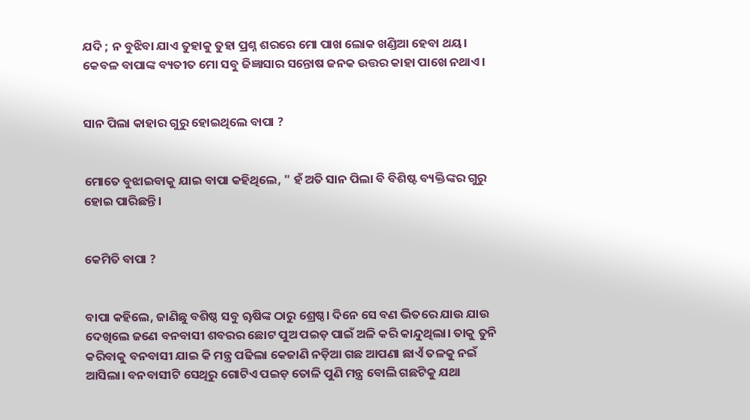ଯଦି ; ନ ବୁଝିବା ଯାଏ ତୁହାକୁ ତୁହା ପ୍ରଶ୍ନ ଶରରେ ମୋ ପାଖ ଲୋକ ଖଣ୍ଡିଆ ହେବା ଥୟ। କେବଳ ବାପାଙ୍କ ବ୍ୟତୀତ ମୋ ସବୁ ଜିଜ୍ଞାସାର ସନ୍ତୋଷ ଜନକ ଉତ୍ତର କାହା ପାଖେ ନଥାଏ ।


ସାନ ପିଲା କାହାର ଗୁରୁ ହୋଇଥିଲେ ବାପା ?


ମୋତେ ବୁଝାଇବାକୁ ଯାଇ ବାପା କହିଥିଲେ, " ହଁ ଅତି ସାନ ପିଲା ବି ବିଶିଷ୍ଟ ବ୍ୟକ୍ତିଙ୍କର ଗୁରୁ ହୋଇ ପାରିଛନ୍ତି।


କେମିତି ବାପା ?


ବାପା କହିଲେ, ଜାଣିଛୁ ବଶିଷ୍ଠ ସବୁ ୠଷିଙ୍କ ଠାରୁ ଶ୍ରେଷ୍ଠ। ଦିନେ ସେ ବଣ ଭିତରେ ଯାଉ ଯାଉ ଦେଖିଲେ ଜଣେ ବନବାସୀ ଶବରର ଛୋଟ ପୁଅ ପଇଡ଼ ପାଇଁ ଅଳି କରି କାନ୍ଦୁଥିଲା। ତାକୁ ତୁନି କରିବାକୁ ବନବାସୀ ଯାଇ କି ମନ୍ତ୍ର ପଢିଲା କେଜାଣି ନଡ଼ିଆ ଗଛ ଆପଣା ଛାଏଁ ତଳକୁ ନଇଁ ଆସିଲା। ବନବାସୀଟି ସେଥିରୁ ଗୋଟିଏ ପଇଡ଼ ତୋଳି ପୁଣି ମନ୍ତ୍ର ବୋଲି ଗଛଟିକୁ ଯଥା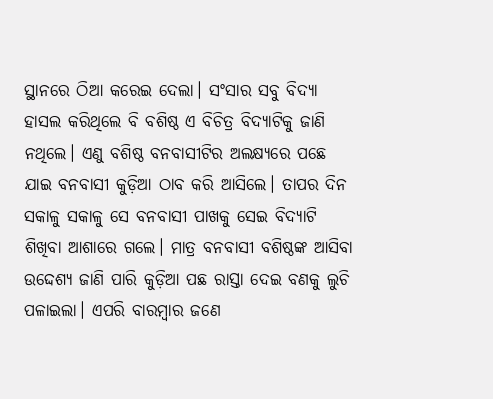ସ୍ଥାନରେ ଠିଆ କରେଇ ଦେଲା। ସଂସାର ସବୁ ବିଦ୍ୟା ହାସଲ କରିଥିଲେ ବି ବଶିଷ୍ଠ ଏ ବିଚିତ୍ର ବିଦ୍ୟାଟିକୁ ଜାଣି ନଥିଲେ। ଏଣୁ ବଶିଷ୍ଠ ବନବାସୀଟିର ଅଲକ୍ଷ୍ୟରେ ପଛେ ଯାଇ ବନବାସୀ କୁଡ଼ିଆ ଠାବ କରି ଆସିଲେ। ତାପର ଦିନ ସକାଳୁ ସକାଳୁ ସେ ବନବାସୀ ପାଖକୁ ସେଇ ବିଦ୍ୟାଟି ଶିଖିବା ଆଶାରେ ଗଲେ। ମାତ୍ର ବନବାସୀ ବଶିଷ୍ଠଙ୍କ ଆସିବା ଉଦ୍ଦେଶ୍ୟ ଜାଣି ପାରି କୁଡ଼ିଆ ପଛ ରାସ୍ତା ଦେଇ ବଣକୁ ଲୁଚି ପଳାଇଲା। ଏପରି ବାରମ୍ବାର ଜଣେ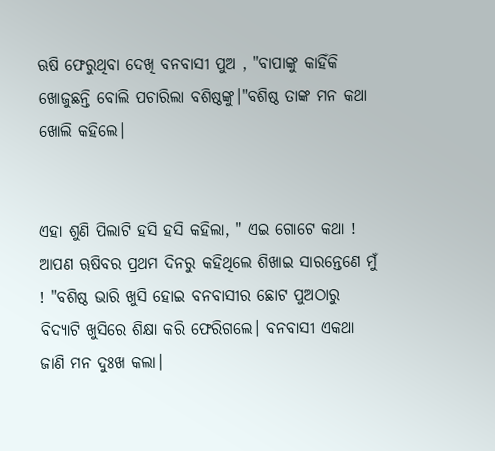ଋଷି ଫେରୁଥିବା ଦେଖି ବନବାସୀ ପୁଅ , "ବାପାଙ୍କୁ କାହିଁକି ଖୋଜୁଛନ୍ତି ବୋଲି ପଚାରିଲା ବଶିଷ୍ଠଙ୍କୁ।"ବଶିଷ୍ଠ ତାଙ୍କ ମନ କଥା ଖୋଲି କହିଲେ।


ଏହା ଶୁଣି ପିଲାଟି ହସି ହସି କହିଲା, " ଏଇ ଗୋଟେ କଥା ! ଆପଣ ୠଷିବର ପ୍ରଥମ ଦିନରୁ କହିଥିଲେ ଶିଖାଇ ସାରନ୍ତେଣେ ମୁଁ ! "ବଶିଷ୍ଠ ଭାରି ଖୁସି ହୋଇ ବନବାସୀର ଛୋଟ ପୁଅଠାରୁ ବିଦ୍ୟାଟି ଖୁସିରେ ଶିକ୍ଷା କରି ଫେରିଗଲେ। ବନବାସୀ ଏକଥା ଜାଣି ମନ ଦୁଃଖ କଲା।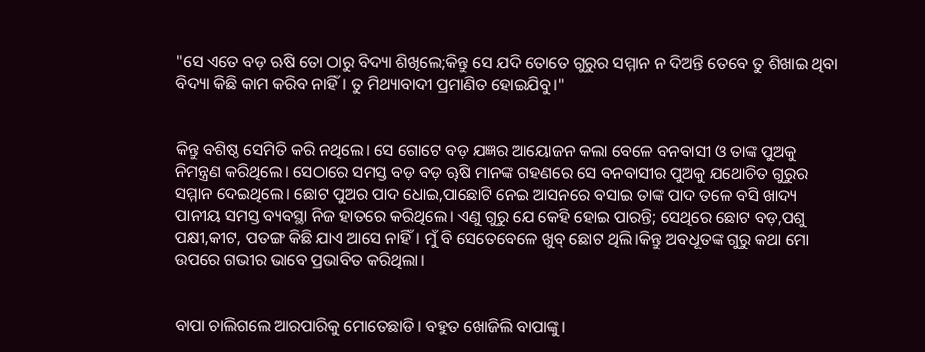"ସେ ଏତେ ବଡ଼ ଋଷି ତୋ ଠାରୁ ବିଦ୍ୟା ଶିଖିଲେ;କିନ୍ତୁ ସେ ଯଦି ତୋତେ ଗୁରୁର ସମ୍ମାନ ନ ଦିଅନ୍ତି ତେବେ ତୁ ଶିଖାଇ ଥିବା ବିଦ୍ୟା କିଛି କାମ କରିବ ନାହିଁ। ତୁ ମିଥ୍ୟାବାଦୀ ପ୍ରମାଣିତ ହୋଇଯିବୁ।"


କିନ୍ତୁ ବଶିଷ୍ଠ ସେମିତି କରି ନଥିଲେ। ସେ ଗୋଟେ ବଡ଼ ଯଜ୍ଞର ଆୟୋଜନ କଲା ବେଳେ ବନବାସୀ ଓ ତାଙ୍କ ପୁଅକୁ ନିମନ୍ତ୍ରଣ କରିଥିଲେ। ସେଠାରେ ସମସ୍ତ ବଡ଼ ବଡ଼ ୠଷି ମାନଙ୍କ ଗହଣରେ ସେ ବନବାସୀର ପୁଅକୁ ଯଥୋଚିତ ଗୁରୁର ସମ୍ମାନ ଦେଇଥିଲେ। ଛୋଟ ପୁଅର ପାଦ ଧୋଇ,ପାଛୋଟି ନେଇ ଆସନରେ ବସାଇ ତାଙ୍କ ପାଦ ତଳେ ବସି ଖାଦ୍ୟ ପାନୀୟ ସମସ୍ତ ବ୍ୟବସ୍ଥା ନିଜ ହାତରେ କରିଥିଲେ। ଏଣୁ ଗୁରୁ ଯେ କେହି ହୋଇ ପାରନ୍ତି; ସେଥିରେ ଛୋଟ ବଡ଼,ପଶୁ ପକ୍ଷୀ,କୀଟ, ପତଙ୍ଗ କିଛି ଯାଏ ଆସେ ନାହିଁ। ମୁଁ ବି ସେତେବେଳେ ଖୁବ୍ ଛୋଟ ଥିଲି।କିନ୍ତୁ ଅବଧୂତଙ୍କ ଗୁରୁ କଥା ମୋ ଉପରେ ଗଭୀର ଭାବେ ପ୍ରଭାବିତ କରିଥିଲା।


ବାପା ଚାଲିଗଲେ ଆରପାରିକୁ ମୋତେଛାଡି। ବହୁତ ଖୋଜିଲି ବାପାଙ୍କୁ।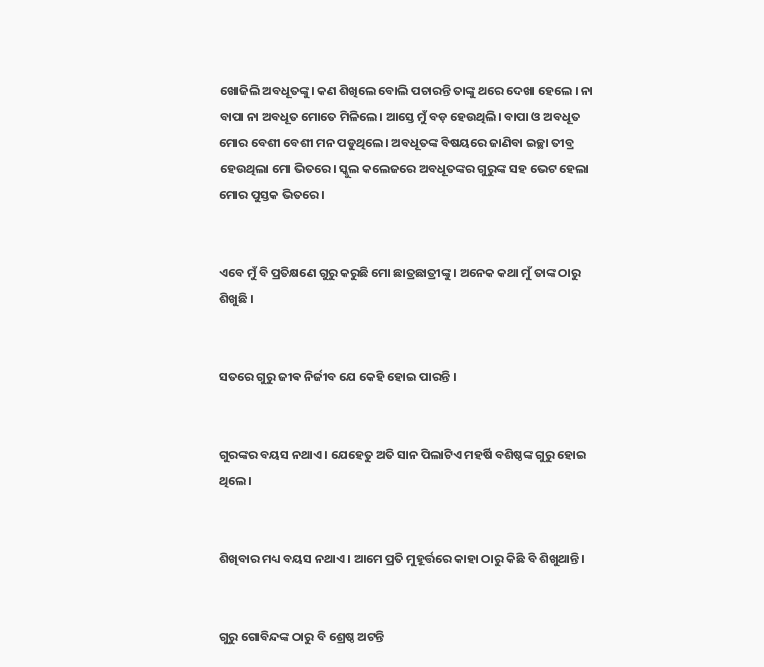ଖୋଜିଲି ଅବଧୂତଙ୍କୁ। କଣ ଶିଖିଲେ ବୋଲି ପଚାରନ୍ତି ତାଙ୍କୁ ଥରେ ଦେଖା ହେଲେ । ନା ବାପା ନା ଅବଧୂତ ମୋତେ ମିଳିଲେ। ଆସ୍ତେ ମୁଁ ବଡ଼ ହେଉଥିଲି। ବାପା ଓ ଅବଧୂତ ମୋର ବେଶୀ ବେଶୀ ମନ ପଡୁଥିଲେ। ଅବଧୂତଙ୍କ ବିଷୟରେ ଜାଣିବା ଇଚ୍ଛା ତୀବ୍ର ହେଉଥିଲା ମୋ ଭିତରେ। ସ୍କୁଲ କଲେଜରେ ଅବଧୂତଙ୍କର ଗୁରୁଙ୍କ ସହ ଭେଟ ହେଲା ମୋର ପୁସ୍ତକ ଭିତରେ ।


ଏବେ ମୁଁ ବି ପ୍ରତିକ୍ଷଣେ ଗୁରୁ କରୁଛି ମୋ ଛାତ୍ରଛାତ୍ରୀଙ୍କୁ । ଅନେକ କଥା ମୁଁ ତାଙ୍କ ଠାରୁ ଶିଖୁଛି ।


ସତରେ ଗୁରୁ ଜୀଵ ନିର୍ଜୀବ ଯେ କେହି ହୋଇ ପାରନ୍ତି ।


ଗୁରଙ୍କର ବୟସ ନଥାଏ । ଯେହେତୁ ଅତି ସାନ ପିଲାଟିଏ ମହର୍ଷି ବଶିଷ୍ଠଙ୍କ ଗୁରୁ ହୋଇ ଥିଲେ।


ଶିଖିବାର ମଧ୍ୟ ବୟସ ନଥାଏ । ଆମେ ପ୍ରତି ମୁହୂର୍ତ୍ତରେ କାହା ଠାରୁ କିଛି ବି ଶିଖୁଥାନ୍ତି।


ଗୁରୁ ଗୋବିନ୍ଦଙ୍କ ଠାରୁ ବି ଶ୍ରେଷ୍ଠ ଅଟନ୍ତି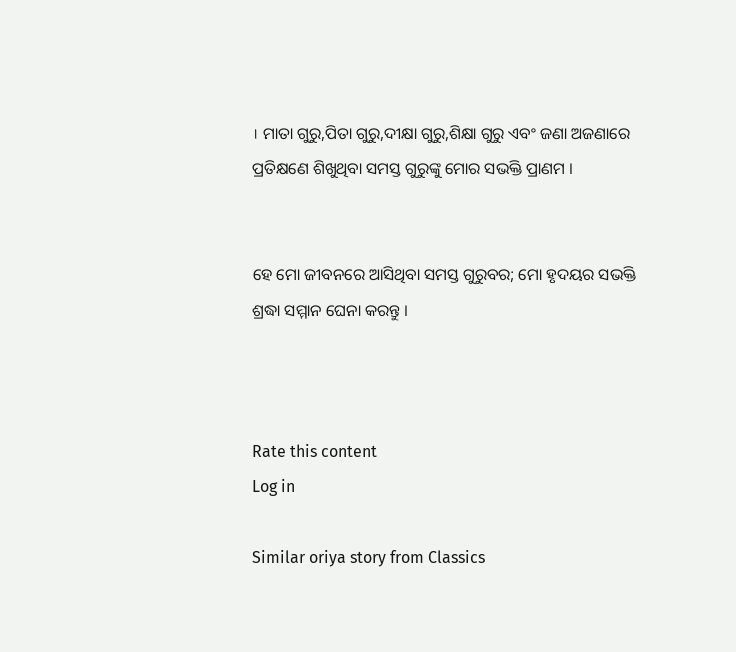। ମାତା ଗୁରୁ,ପିତା ଗୁରୁ,ଦୀକ୍ଷା ଗୁରୁ,ଶିକ୍ଷା ଗୁରୁ ଏବଂ ଜଣା ଅଜଣାରେ ପ୍ରତିକ୍ଷଣେ ଶିଖୁଥିବା ସମସ୍ତ ଗୁରୁଙ୍କୁ ମୋର ସଭକ୍ତି ପ୍ରାଣମ ।


ହେ ମୋ ଜୀବନରେ ଆସିଥିବା ସମସ୍ତ ଗୁରୁବର; ମୋ ହୃଦୟର ସଭକ୍ତି ଶ୍ରଦ୍ଧା ସମ୍ମାନ ଘେନା କରନ୍ତୁ ।



Rate this content
Log in

Similar oriya story from Classics